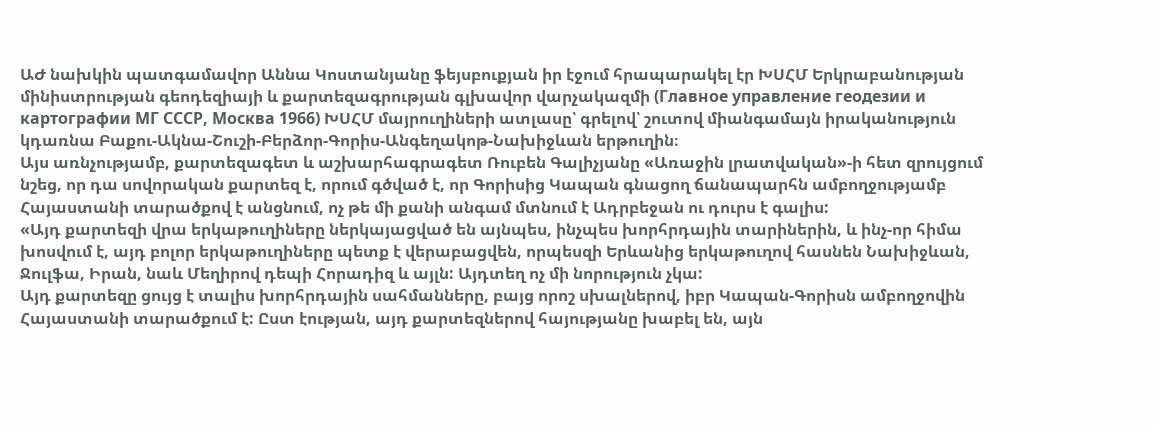ԱԺ նախկին պատգամավոր Աննա Կոստանյանը ֆեյսբուքյան իր էջում հրապարակել էր ԽՍՀՄ Երկրաբանության մինիստրության գեոդեզիայի և քարտեզագրության գլխավոր վարչակազմի (Главное управление геодезии и картографии МГ СССР, Москва 1966) ԽՍՀՄ մայրուղիների ատլասը՝ գրելով՝ շուտով միանգամայն իրականություն կդառնա Բաքու-Ակնա-Շուշի-Բերձոր-Գորիս-Անգեղակոթ-Նախիջևան երթուղին։
Այս առնչությամբ, քարտեզագետ և աշխարհագրագետ Ռուբեն Գալիչյանը «Առաջին լրատվական»-ի հետ զրույցում նշեց, որ դա սովորական քարտեզ է, որում գծված է, որ Գորիսից Կապան գնացող ճանապարհն ամբողջությամբ Հայաստանի տարածքով է անցնում, ոչ թե մի քանի անգամ մտնում է Ադրբեջան ու դուրս է գալիս:
«Այդ քարտեզի վրա երկաթուղիները ներկայացված են այնպես, ինչպես խորհրդային տարիներին, և ինչ-որ հիմա խոսվում է, այդ բոլոր երկաթուղիները պետք է վերաբացվեն, որպեսզի Երևանից երկաթուղով հասնեն Նախիջևան, Ջուլֆա, Իրան, նաև Մեղիրով դեպի Հորադիզ և այլն: Այդտեղ ոչ մի նորություն չկա:
Այդ քարտեզը ցույց է տալիս խորհրդային սահմանները, բայց որոշ սխալներով, իբր Կապան-Գորիսն ամբողջովին Հայաստանի տարածքում է: Ըստ էության, այդ քարտեզներով հայությանը խաբել են, այն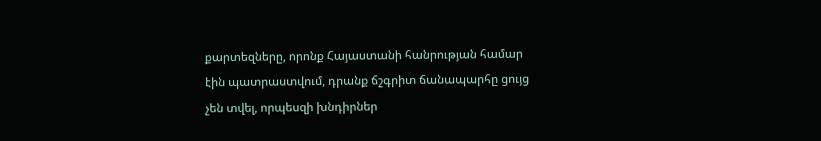քարտեզները, որոնք Հայաստանի հանրության համար էին պատրաստվում, դրանք ճշգրիտ ճանապարհը ցույց չեն տվել, որպեսզի խնդիրներ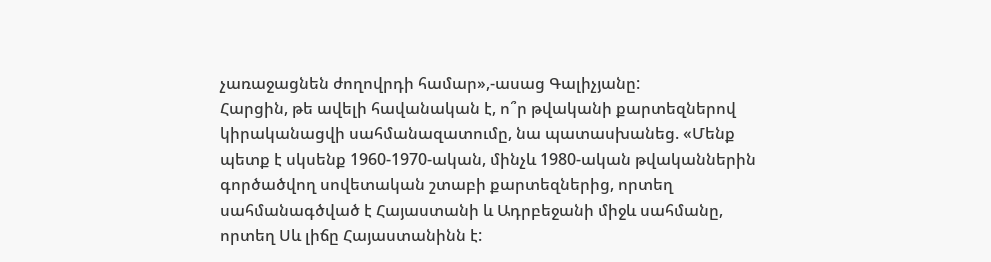չառաջացնեն ժողովրդի համար»,-ասաց Գալիչյանը:
Հարցին, թե ավելի հավանական է, ո՞ր թվականի քարտեզներով կիրականացվի սահմանազատումը, նա պատասխանեց. «Մենք պետք է սկսենք 1960-1970-ական, մինչև 1980-ական թվականներին գործածվող սովետական շտաբի քարտեզներից, որտեղ սահմանագծված է Հայաստանի և Ադրբեջանի միջև սահմանը, որտեղ Սև լիճը Հայաստանինն է: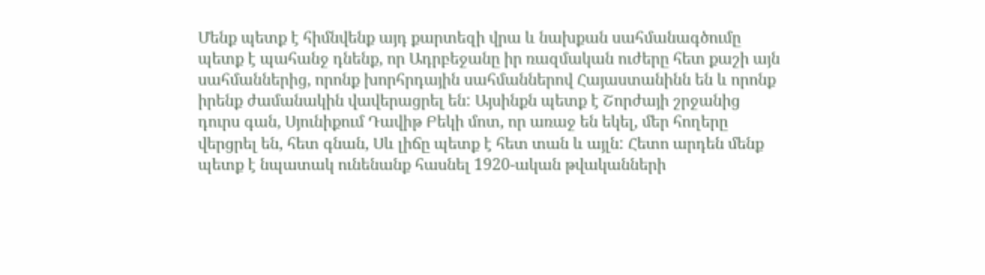Մենք պետք է հիմնվենք այդ քարտեզի վրա և նախքան սահմանագծումը պետք է պահանջ դնենք, որ Ադրբեջանը իր ռազմական ուժերը հետ քաշի այն սահմաններից, որոնք խորհրդային սահմաններով Հայաստանինն են և որոնք իրենք ժամանակին վավերացրել են: Այսինքն պետք է Շորժայի շրջանից դուրս գան, Սյունիքում Դավիթ Բեկի մոտ, որ առաջ են եկել, մեր հողերը վերցրել են, հետ գնան, Սև լիճը պետք է հետ տան և այլն: Հետո արդեն մենք պետք է նպատակ ունենանք հասնել 1920-ական թվականների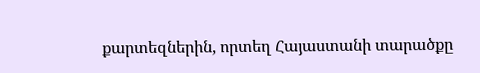քարտեզներին, որտեղ Հայաստանի տարածքը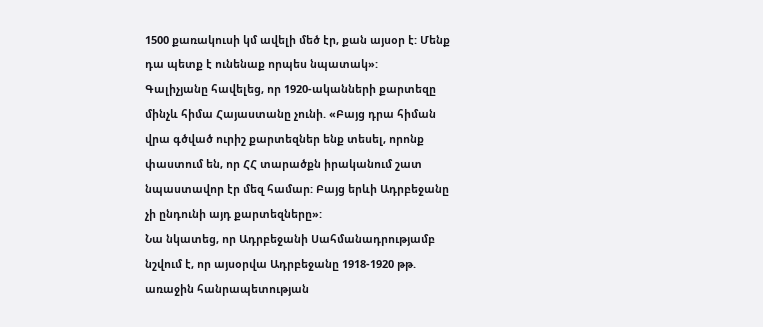1500 քառակուսի կմ ավելի մեծ էր, քան այսօր է: Մենք դա պետք է ունենաք որպես նպատակ»:
Գալիչյանը հավելեց, որ 1920-ականների քարտեզը մինչև հիմա Հայաստանը չունի. «Բայց դրա հիման վրա գծված ուրիշ քարտեզներ ենք տեսել, որոնք փաստում են, որ ՀՀ տարածքն իրականում շատ նպաստավոր էր մեզ համար: Բայց երևի Ադրբեջանը չի ընդունի այդ քարտեզները»:
Նա նկատեց, որ Ադրբեջանի Սահմանադրությամբ նշվում է, որ այսօրվա Ադրբեջանը 1918-1920 թթ. առաջին հանրապետության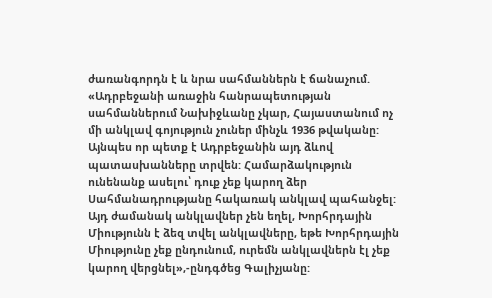ժառանգորդն է և նրա սահմաններն է ճանաչում. «Ադրբեջանի առաջին հանրապետության սահմաններում Նախիջևանը չկար, Հայաստանում ոչ մի անկլավ գոյություն չուներ մինչև 1936 թվականը: Այնպես որ պետք է Ադրբեջանին այդ ձևով պատասխանները տրվեն: Համարձակություն ունենանք ասելու՝ դուք չեք կարող ձեր Սահմանադրությանը հակառակ անկլավ պահանջել: Այդ ժամանակ անկլավներ չեն եղել, Խորհրդային Միությունն է ձեզ տվել անկլավները, եթե Խորհրդային Միությունը չեք ընդունում, ուրեմն անկլավներն էլ չեք կարող վերցնել»,-ընդգծեց Գալիչյանը: